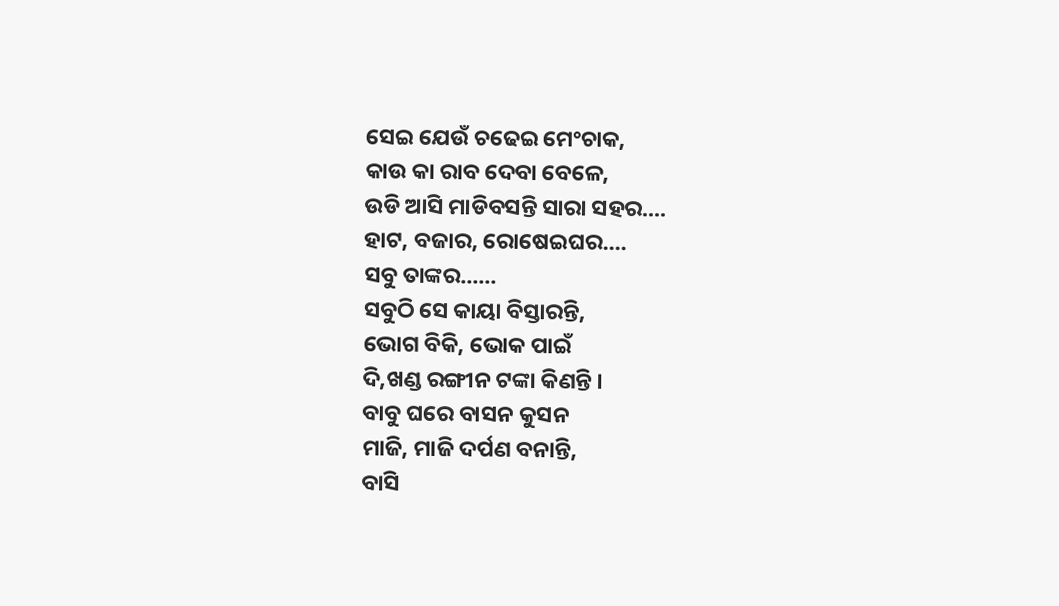ସେଇ ଯେଉଁ ଚଢେଇ ମେଂଚାକ,
କାଉ କା ରାବ ଦେବା ବେଳେ,
ଉଡି ଆସି ମାଡିବସନ୍ତି ସାରା ସହର....
ହାଟ, ବଜାର, ରୋଷେଇଘର....
ସବୁ ତାଙ୍କର......
ସବୁଠି ସେ କାୟା ବିସ୍ତାରନ୍ତି,
ଭୋଗ ବିକି, ଭୋକ ପାଇଁ
ଦି,ଖଣ୍ଡ ରଙ୍ଗୀନ ଟଙ୍କା କିଣନ୍ତି ।
ବାବୁ ଘରେ ବାସନ କୁସନ
ମାଜି, ମାଜି ଦର୍ପଣ ବନାନ୍ତି,
ବାସି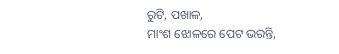ରୁଟି, ପଖାଳ,
ମାଂଶ ଝୋଳରେ ପେଟ ଭରନ୍ତି,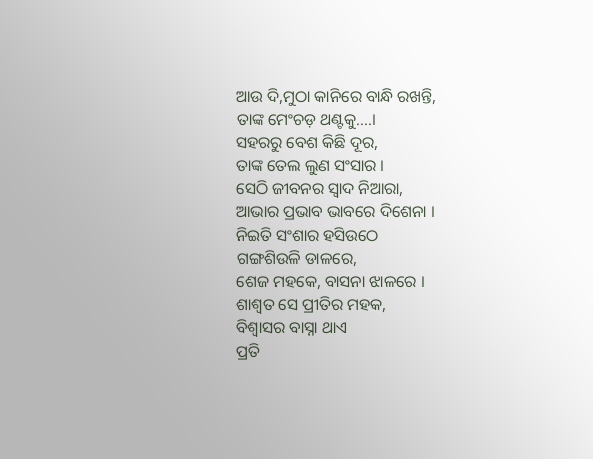ଆଉ ଦି,ମୁଠା କାନିରେ ବାନ୍ଧି ରଖନ୍ତି,
ତାଙ୍କ ମେଂଚଡ଼ ଥଣ୍ଟକୁ....।
ସହରରୁ ବେଶ କିଛି ଦୂର,
ତାଙ୍କ ତେଲ ଲୁଣ ସଂସାର ।
ସେଠି ଜୀବନର ସ୍ୱାଦ ନିଆରା,
ଆଭାର ପ୍ରଭାବ ଭାବରେ ଦିଶେନା ।
ନିଇତି ସଂଶାର ହସିଉଠେ
ଗଙ୍ଗଶିଉଳି ଡାଳରେ,
ଶେଜ ମହକେ, ବାସନା ଝାଳରେ ।
ଶାଶ୍ୱତ ସେ ପ୍ରୀତିର ମହକ,
ବିଶ୍ୱାସର ବାସ୍ନା ଥାଏ
ପ୍ରତି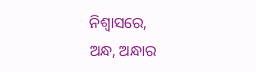ନିଶ୍ୱାସରେ,
ଅନ୍ଧ, ଅନ୍ଧାର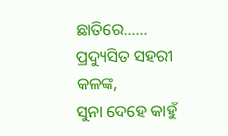ଛାତିରେ......
ପ୍ରଦ୍ୟୁସିତ ସହରୀ କଳଙ୍କ,
ସୁନା ଦେହେ କାହୁଁ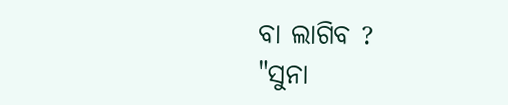ବା ଲାଗିବ ?
"ସୁନା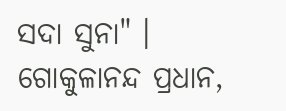ସଦା ସୁନା" ।
ଗୋକୁଳାନନ୍ଦ ପ୍ରଧାନ,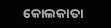କୋଲକାତା